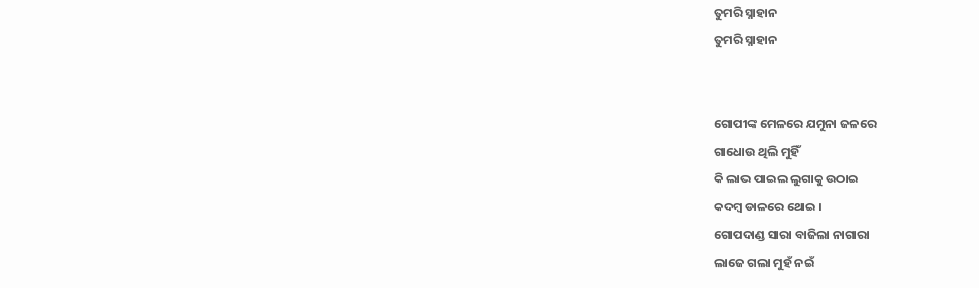ତୁମରି ସ୍ନାହାନ
ତୁମରି ସ୍ନାହାନ


ଗୋପୀଙ୍କ ମେଳରେ ଯମୁନା ଜଳରେ
ଗାଧୋଉ ଥିଲି ମୁହିଁ
କି ଲାଭ ପାଇଲ ଲୁଗାକୁ ଉଠାଇ
କଦମ୍ବ ଡାଳରେ ଥୋଇ ।
ଗୋପଦାଣ୍ଡ ସାରା ବାଜିଲା ନାଗାରା
ଲାଜେ ଗଲା ମୁହଁ ନଇଁ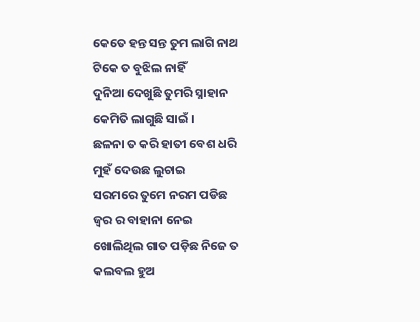କେତେ ହନ୍ତ ସନ୍ତ ତୁମ ଲାଗି ନାଥ
ଟିକେ ତ ବୁଝିଲ ନାହିଁ
ଦୁନିଆ ଦେଖୁଛି ତୁମରି ସ୍ନାହାନ
କେମିତି ଲାଗୁଛି ସାଇଁ ।
ଛଳନା ତ କରି ହାତୀ ବେଶ ଧରି
ମୁହଁ ଦେଉଛ ଲୁଚାଇ
ସରମରେ ତୁମେ ନରମ ପଡିଛ
ଜ୍ୱର ର ବାହାନା ନେଇ
ଖୋଲିଥିଲ ଗାତ ପଡ଼ିଛ ନିଜେ ତ
କଲବଲ ହୁଅ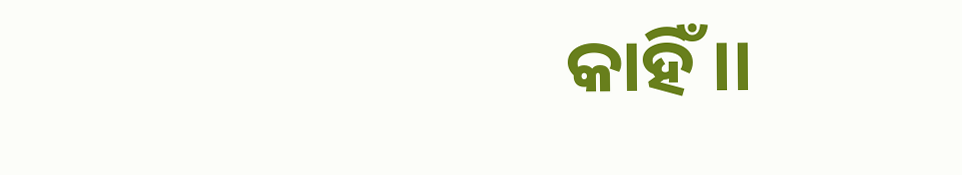କାହିଁ ।।